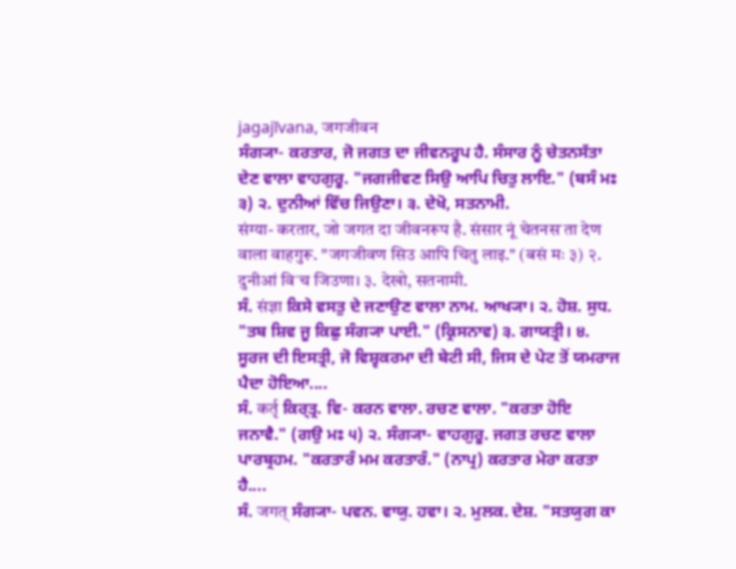jagajīvana, जगजीवन
ਸੰਗ੍ਯਾ- ਕਰਤਾਰ, ਜੋ ਜਗਤ ਦਾ ਜੀਵਨਰੂਪ ਹੈ. ਸੰਸਾਰ ਨੂੰ ਚੇਤਨਸੱਤਾ ਦੇਣ ਵਾਲਾ ਵਾਹਗੁਰੂ. "ਜਗਜੀਵਣ ਸਿਉ ਆਪਿ ਚਿਤੁ ਲਾਇ." (ਬਸੰ ਮਃ ੩) ੨. ਦੁਨੀਆਂ ਵਿੱਚ ਜਿਉਣਾ। ੩. ਦੇਖੋ, ਸਤਨਾਮੀ.
संग्या- करतार, जो जगत दा जीवनरूप है. संसार नूं चेतनसॱता देण वाला वाहगुरू. "जगजीवण सिउ आपि चितु लाइ." (बसं मः ३) २. दुनीआं विॱच जिउणा। ३. देखो, सतनामी.
ਸੰ. संज्ञा ਕਿਸੇ ਵਸਤੁ ਦੇ ਜਣਾਉਣ ਵਾਲਾ ਨਾਮ. ਆਖ੍ਯਾ। ੨. ਹੋਸ਼. ਸੁਧ. "ਤਬ ਸ਼ਿਵ ਜੂ ਕਿਛੁ ਸੰਗ੍ਯਾ ਪਾਈ." (ਕ੍ਰਿਸਨਾਵ) ੩. ਗਾਯਤ੍ਰੀ। ੪. ਸੂਰਜ ਦੀ ਇਸਤ੍ਰੀ, ਜੋ ਵਿਸ਼੍ਵਕਰਮਾ ਦੀ ਬੇਟੀ ਸੀ, ਜਿਸ ਦੇ ਪੇਟ ਤੋਂ ਯਮਰਾਜ ਪੈਦਾ ਹੋਇਆ....
ਸੰ. कर्तृ ਕਿਰ੍ਤ੍ਰ. ਵਿ- ਕਰਨ ਵਾਲਾ. ਰਚਣ ਵਾਲਾ. "ਕਰਤਾ ਹੋਇ ਜਨਾਵੈ." (ਗਉ ਮਃ ੫) ੨. ਸੰਗ੍ਯਾ- ਵਾਹਗੁਰੂ. ਜਗਤ ਰਚਣ ਵਾਲਾ ਪਾਰਬ੍ਰਹਮ. "ਕਰਤਾਰੰ ਮਮ ਕਰਤਾਰੰ." (ਨਾਪ੍ਰ) ਕਰਤਾਰ ਮੇਰਾ ਕਰਤਾ ਹੈ....
ਸੰ. जगत् ਸੰਗ੍ਯਾ- ਪਵਨ. ਵਾਯੁ. ਹਵਾ। ੨. ਮੁਲਕ. ਦੇਸ਼. "ਸਤਯੁਗ ਕਾ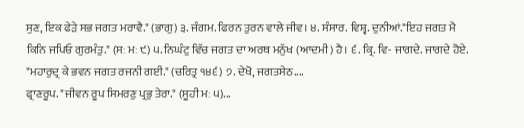ਸੁਣ, ਇਕ ਫੇੜੇ ਸਭ ਜਗਤ ਮਰਾਵੈ." (ਭਾਗੁ) ੩. ਜੰਗਮ. ਫਿਰਨ ਤੁਰਨ ਵਾਲੇ ਜੀਵ। ੪. ਸੰਸਾਰ. ਵਿਸ਼੍ਵ. ਦੁਨੀਆਂ."ਇਹ ਜਗਤ ਮੈ ਕਿਨਿ ਜਪਿਓ ਗੁਰਮੰਤੁ." (ਸਃ ਮਃ ੯) ੫. ਨਿਘੰਟੁ ਵਿੱਚ ਜਗਤ ਦਾ ਅਰਥ ਮਨੁੱਖ (ਆਦਮੀ) ਹੈ। ੬. ਕ੍ਰਿ. ਵਿ- ਜਾਗਦੇ. ਜਾਗਦੇ ਹੋਏ. "ਮਹਾਰੁਦ੍ਰ ਕੇ ਭਵਨ ਜਗਤ ਰਜਨੀ ਗਈ." (ਚਰਿਤ੍ਰ ੧੪੬) ੭. ਦੇਖੋ, ਜਗਤਸੇਠ....
ਫ੍ਰਾਣਰੂਪ. "ਜੀਵਨ ਰੂਪ ਸਿਮਰਣੁ ਪ੍ਰਭੁ ਤੇਰਾ." (ਸੂਹੀ ਮਃ ੫)...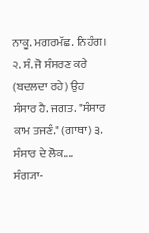ਨਾਕੂ. ਮਗਰਮੱਛ. ਨਿਹੰਗ। ੨. ਸੰ. ਜੋ ਸੰਸਰਣ ਕਰੇ (ਬਦਲਦਾ ਰਹੇ) ਉਹ ਸੰਸਾਰ ਹੈ. ਜਗਤ. "ਸੰਸਾਰ ਕਾਮ ਤਜਣੰ." (ਗਾਥਾ) ੩. ਸੰਸਾਰ ਦੇ ਲੋਕ....
ਸੰਗ੍ਯਾ-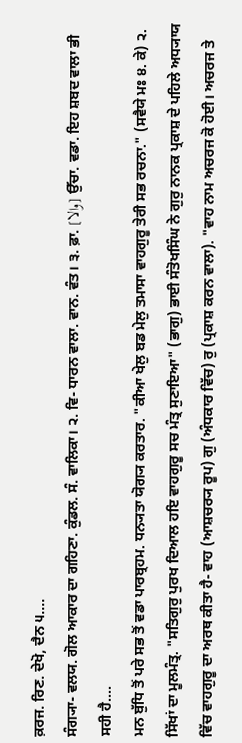ਕ਼ਰਜ. ਰਿਣ. ਦੇਖੋ, ਦੈਨ ੫....
ਸੰਗ੍ਯਾ- ਵਲਯ. ਗੋਲ ਆਕਾਰ ਦਾ ਗਹਿਣਾ. ਕੁੰਡਲ. ਸੰ. ਵਾਲਿਕਾ। ੨. ਵਿ- ਧਾਰਨ ਵਾਲਾ. ਵਾਨ. ਵੰਤ। ੩. ਫ਼ਾ. [والا] ਉੱਚਾ. ਵਡਾ. ਇਹ ਸ਼ਬਦ ਵਾਲਾ ਭੀ ਸਹੀ ਹੈ....
ਮਨ ਬੁੱਧਿ ਤੋਂ ਪਰੇ ਸਭ ਤੋਂ ਵਡਾ ਪਾਰਬ੍ਰਹਮ. ਧਨ੍ਯਤਾ ਯੋਗ੍ਯ ਕਰਤਾਰ. "ਕੀਆ ਖੇਲੁ ਬਡ ਮੇਲੁ ਤਮਾਸਾ ਵਾਹਗੁਰੂ ਤੇਰੀ ਸਭ ਰਚਨਾ." (ਸਵੈਯੇ ਮਃ ੪. ਕੇ) ੨. ਸਿੱਖਾਂ ਦਾ ਮੂਲਮੰਤ੍ਰ. "ਸਤਿਗੁਰੁ ਪੁਰਖ ਦਿਆਲ ਹਇ ਵਾਹਗੁਰੂ ਸਚ ਮੰਤ੍ਰ ਸੁਣਾਇਆ" (ਭਾਗੁ) ਭਾਈ ਸੰਤੋਖਸਿੰਘ ਨੇ ਗੁਰੁ ਨਾਨਕ ਪ੍ਰਕਾਸ਼ ਦੇ ਪਹਿਲੇ ਅਧ੍ਯਾਯ ਵਿੱਚ ਵਾਹਗੁਰੂ ਦਾ ਅਰਥ ਕੀਤਾ ਹੈ- ਵਾਹ (ਆਸ਼ਚਰ੍ਯ ਰੂਪ) ਗੁ (ਅੰਧਕਾਰ ਵਿੱਚ) ਰੁ (ਪ੍ਰਕਾਸ਼ ਕਰਨ ਵਾਲਾ). "ਵਾਹ ਨਾਮ ਅਚਰਜ ਕੋ ਹੋਈ। ਅਚਰਜ ਤੇ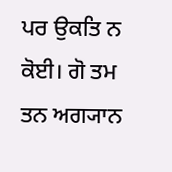ਪਰ ਉਕਤਿ ਨ ਕੋਈ। ਗੋ ਤਮ ਤਨ ਅਗ੍ਯਾਨ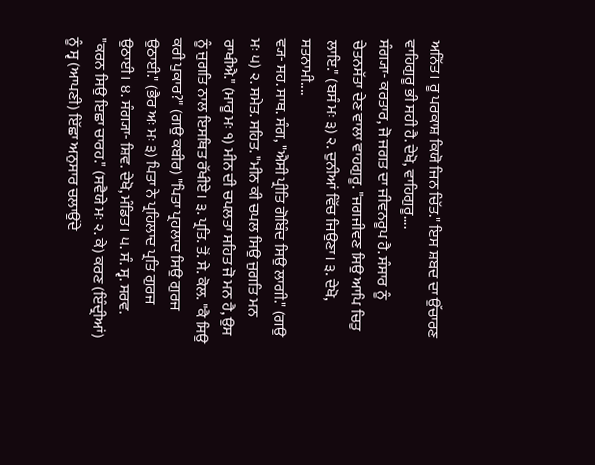ਅਨਿੱਤ। ਰੂ ਪਰਕਾਸ਼ ਕਿਯੋ ਜਿਨ ਚਿੱਤ." ਇਸ ਸ਼ਬਦ ਦਾ ਉੱਚਾਰਣ ਵਾਹਿਗੁਰੂ ਭੀ ਸਹੀ ਹੈ. ਦੇਖੋ, ਵਾਹਿਗੁਰੂ....
ਸੰਗ੍ਯਾ- ਕਰਤਾਰ, ਜੋ ਜਗਤ ਦਾ ਜੀਵਨਰੂਪ ਹੈ. ਸੰਸਾਰ ਨੂੰ ਚੇਤਨਸੱਤਾ ਦੇਣ ਵਾਲਾ ਵਾਹਗੁਰੂ. "ਜਗਜੀਵਣ ਸਿਉ ਆਪਿ ਚਿਤੁ ਲਾਇ." (ਬਸੰ ਮਃ ੩) ੨. ਦੁਨੀਆਂ ਵਿੱਚ ਜਿਉਣਾ। ੩. ਦੇਖੋ, ਸਤਨਾਮੀ....
ਵ੍ਯ- ਸਹ. ਸਾਥ. ਸੰਗ, "ਐਸੀ ਪ੍ਰੀਤਿ ਗੋਬਿੰਦ ਸਿਉ ਲਾਗੀ." (ਗਉ ਮਃ ੫) ੨. ਸਮੇਤ. ਸਹਿਤ. "ਮੀਨ ਕੀ ਚਪਲ ਸਿਉ ਜੁਗਤਿ ਮਨ ਰਾਖੀਐ." (ਮਾਰੂ ਮਃ ੧) ਮੀਨ ਦੀ ਚਪਲਤਾ ਸਹਿਤ ਜੋ ਮਨ ਹੈ, ਉਸ ਨੂੰ ਜੁਗਤਿ ਨਾਲ ਇਸਥਿਤ ਰੱਖੀਏ। ੩. ਪ੍ਰਤਿ. ਤੋਂ. ਸੇ. ਕੋਲ. "ਕੈ ਸਿਉ ਕਰੀ ਪੁਕਾਰ?" (ਗਉ ਕਬੀਰ) "ਪਿਤਾ ਪ੍ਰਹਲਾਦ ਸਿਉ ਗੁਰਜ ਉਠਾਈ." (ਭੈਰ ਅਃ ਮਃ ੩) ਪਿਤਾ ਨੇ ਪ੍ਰਹਿਲਾਦ ਪ੍ਰਤਿ ਗੁਰਜ ਉਠਾਈ। ੪. ਸੰਗ੍ਯਾ- ਸ਼ਿਵ. ਦੇਖੋ, ਮੰਡਿਤ। ੫. ਸੰ. ਸ੍ਵ. ਸਰਵ. "ਕਰਨ ਸਿਉ ਇਛਾ ਚਾਰਹ." (ਸਵੈਯੇ ਮਃ ੨. ਕੇ) ਕਰਣ (ਇੰਦ੍ਰੀਆਂ) ਨੂੰ ਸ੍ਵ (ਆਪਣੀ) ਇੱਛਾ ਅਨੁਸਾਰ ਚਲਾਉਂਦੇ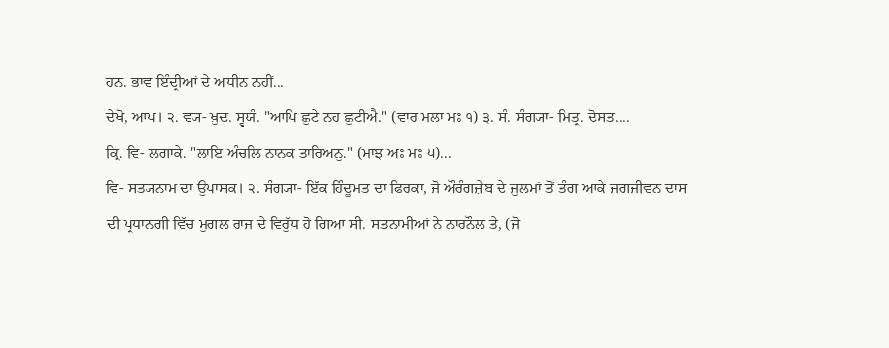ਹਨ. ਭਾਵ ਇੰਦ੍ਰੀਆਂ ਦੇ ਅਧੀਨ ਨਹੀਂ...
ਦੇਖੋ, ਆਪ। ੨. ਵ੍ਯ- ਖ਼ੁਦ. ਸ੍ਵਯੰ. "ਆਪਿ ਛੁਟੇ ਨਹ ਛੁਟੀਐ." (ਵਾਰ ਮਲਾ ਮਃ ੧) ੩. ਸੰ. ਸੰਗ੍ਯਾ- ਮਿਤ੍ਰ. ਦੋਸਤ....
ਕ੍ਰਿ. ਵਿ- ਲਗਾਕੇ. "ਲਾਇ ਅੰਚਲਿ ਨਾਨਕ ਤਾਰਿਅਨੁ." (ਮਾਝ ਅਃ ਮਃ ੫)...
ਵਿ- ਸਤ੍ਯਨਾਮ ਦਾ ਉਪਾਸਕ। ੨. ਸੰਗ੍ਯਾ- ਇੱਕ ਹਿੰਦੂਮਤ ਦਾ ਫਿਰਕਾ, ਜੋ ਔਰੰਗਜ਼ੇਬ ਦੇ ਜੁਲਮਾਂ ਤੋਂ ਤੰਗ ਆਕੇ ਜਗਜੀਵਨ ਦਾਸ ਦੀ ਪ੍ਰਧਾਨਗੀ ਵਿੱਚ ਮੁਗਲ ਰਾਜ ਦੇ ਵਿਰੁੱਧ ਹੋ ਗਿਆ ਸੀ. ਸਤਨਾਮੀਆਂ ਨੇ ਨਾਰਨੌਲ ਤੇ, (ਜੋ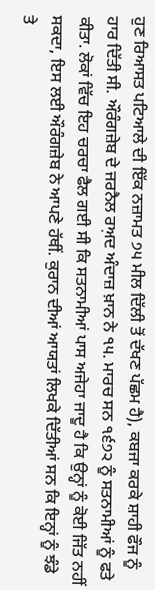ਹੁਣ ਰਿਆਸਤ ਪਟਿਆਲੇ ਦੀ ਇੱਕ ਨਜ਼ਾਮਤ ੭੫ ਮੀਲ ਦਿੱਲੀ ਤੋਂ ਦੱਖਣ ਪੱਛਮ ਹੈ), ਕਬਜਾ ਕਰਕੇ ਸ਼ਾਹੀ ਫੌਜ ਨੂੰ ਹਾਰ ਦਿੱਤੀ ਸੀ. ਔਰੰਗਜ਼ੇਬ ਦੇ ਜਰਨੈਲ ਰਅ਼ਦ ਅੰਦਾਜ਼ ਖ਼ਾਨ ਨੇ ੧੫. ਮਾਰਚ ਸਨ ੧੬੭੨ ਨੂੰ ਸਤਨਾਮੀਆਂ ਨੂੰ ਫਤੇ ਕੀਤਾ. ਲੋਕਾਂ ਵਿੱਚ ਇਹ ਚਰਚਾ ਫੈਲ ਗਈ ਸੀ ਕਿ ਸਤਨਾਮੀਆਂ ਪਾਸ ਅਜੇਹਾ ਜਾਦੂ ਹੈ ਕਿ ਉਨ੍ਹਾਂ ਨੂੰ ਕੋਈ ਜਿੱਤ ਨਹੀਂ ਸਕਦਾ, ਇਸ ਲਈ ਔਰੰਗਜ਼ੇਬ ਨੇ ਆਪਣੇ ਹੱਥੀਂ. ਕੁਰਾਨ ਦੀਆਂ ਆਯਤਾਂ ਲਿਖਕੇ ਦਿੱਤੀਆਂ ਸਨ ਕਿ ਇਨ੍ਹਾਂ ਨੂੰ ਝੰਡੇ ਤੇ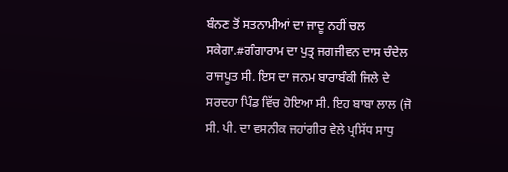ਬੰਨਣ ਤੋਂ ਸਤਨਾਮੀਆਂ ਦਾ ਜਾਦੂ ਨਹੀਂ ਚਲ ਸਕੇਗਾ.#ਗੰਗਾਰਾਮ ਦਾ ਪੁਤ੍ਰ ਜਗਜੀਵਨ ਦਾਸ ਚੰਦੇਲ ਰਾਜਪੂਤ ਸੀ. ਇਸ ਦਾ ਜਨਮ ਬਾਰਾਬੰਕੀ ਜਿਲੇ ਦੇ ਸਰਦਹਾ ਪਿੰਡ ਵਿੱਚ ਹੋਇਆ ਸੀ. ਇਹ ਬਾਬਾ ਲਾਲ (ਜੋ ਸੀ. ਪੀ. ਦਾ ਵਸਨੀਕ ਜਹਾਂਗੀਰ ਵੇਲੇ ਪ੍ਰਸਿੱਧ ਸਾਧੁ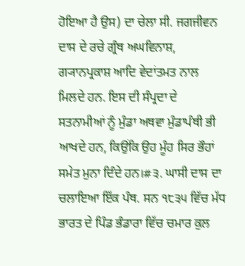ਹੋਇਆ ਹੈ ਉਸ) ਦਾ ਚੇਲਾ ਸੀ. ਜਗਜੀਵਨ ਦਾਸ ਦੇ ਰਚੇ ਗ੍ਰੰਥ ਅਘਵਿਨਾਸ਼, ਗ੍ਯਾਨਪ੍ਰਕਾਸ਼ ਆਦਿ ਵੇਦਾਂਤਮਤ ਨਾਲ ਮਿਲਦੇ ਹਨ. ਇਸ ਦੀ ਸੰਪ੍ਰਦਾ ਦੇ ਸਤਨਾਮੀਆਂ ਨੂੰ ਮੁੰਡਾ ਅਥਵਾ ਮੁੰਡਾਪੰਥੀ ਭੀ ਆਖਦੇ ਹਨ, ਕਿਉਂਕਿ ਉਹ ਮੂੰਹ ਸਿਰ ਭੌਹਾਂ ਸਮੇਤ ਮੁਨਾ ਦਿੰਦੇ ਹਨ।#੩. ਘਾਸੀ ਦਾਸ ਦਾ ਚਲਾਇਆ ਇੱਕ ਪੰਥ. ਸਨ ੧੮੩੫ ਵਿੱਚ ਮੱਧ ਭਾਰਤ ਦੇ ਪਿੰਡ ਭੰਡਾਰਾ ਵਿੱਚ ਚਮਾਰ ਕੁਲ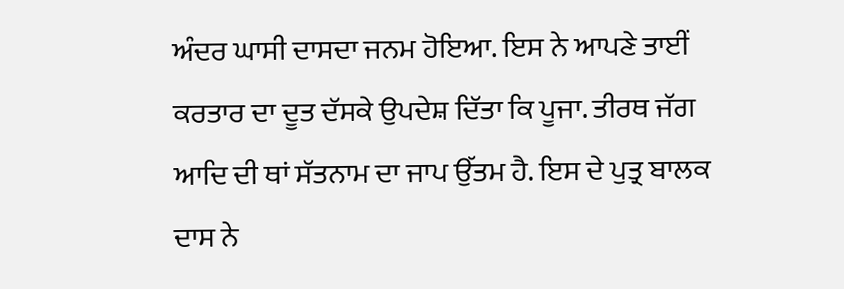ਅੰਦਰ ਘਾਸੀ ਦਾਸਦਾ ਜਨਮ ਹੋਇਆ. ਇਸ ਨੇ ਆਪਣੇ ਤਾਈਂ ਕਰਤਾਰ ਦਾ ਦੂਤ ਦੱਸਕੇ ਉਪਦੇਸ਼ ਦਿੱਤਾ ਕਿ ਪੂਜਾ. ਤੀਰਥ ਜੱਗ ਆਦਿ ਦੀ ਥਾਂ ਸੱਤਨਾਮ ਦਾ ਜਾਪ ਉੱਤਮ ਹੈ. ਇਸ ਦੇ ਪੁਤ੍ਰ ਬਾਲਕ ਦਾਸ ਨੇ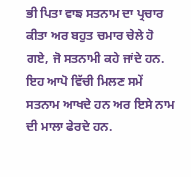ਭੀ ਪਿਤਾ ਵਾਙ ਸਤਨਾਮ ਦਾ ਪ੍ਰਚਾਰ ਕੀਤਾ ਅਰ ਬਹੁਤ ਚਮਾਰ ਚੇਲੇ ਹੋ ਗਏ, ਜੋ ਸਤਨਾਮੀ ਕਹੇ ਜਾਂਦੇ ਹਨ. ਇਹ ਆਪੋ ਵਿੱਚੀ ਮਿਲਣ ਸਮੇਂ ਸਤਨਾਮ ਆਖਦੇ ਹਨ ਅਰ ਇਸੇ ਨਾਮ ਦੀ ਮਾਲਾ ਫੇਰਦੇ ਹਨ.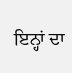ਇਨ੍ਹਾਂ ਦਾ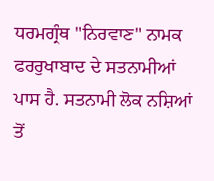ਧਰਮਗ੍ਰੰਥ "ਨਿਰਵਾਣ" ਨਾਮਕ ਫਰਰੁਖਾਬਾਦ ਦੇ ਸਤਨਾਮੀਆਂ ਪਾਸ ਹੈ. ਸਤਨਾਮੀ ਲੋਕ ਨਸ਼ਿਆਂ ਤੋਂ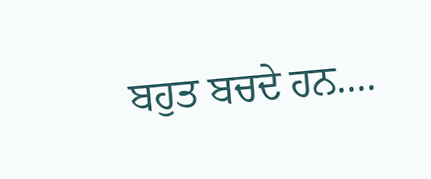ਬਹੁਤ ਬਚਦੇ ਹਨ....